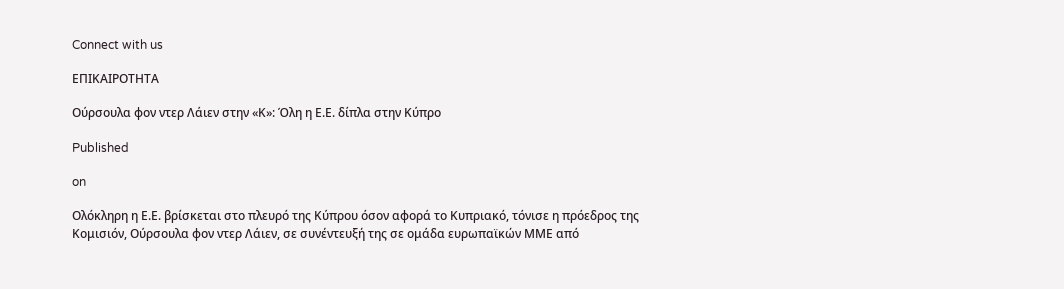Connect with us

ΕΠΙΚΑΙΡΟΤΗΤΑ

Ούρσουλα φον ντερ Λάιεν στην «Κ»: Όλη η Ε.Ε. δίπλα στην Κύπρο

Published

on

Ολόκληρη η Ε.Ε. βρίσκεται στο πλευρό της Κύπρου όσον αφορά το Κυπριακό, τόνισε η πρόεδρος της Κομισιόν, Ούρσουλα φον ντερ Λάιεν, σε συνέντευξή της σε ομάδα ευρωπαϊκών ΜΜΕ από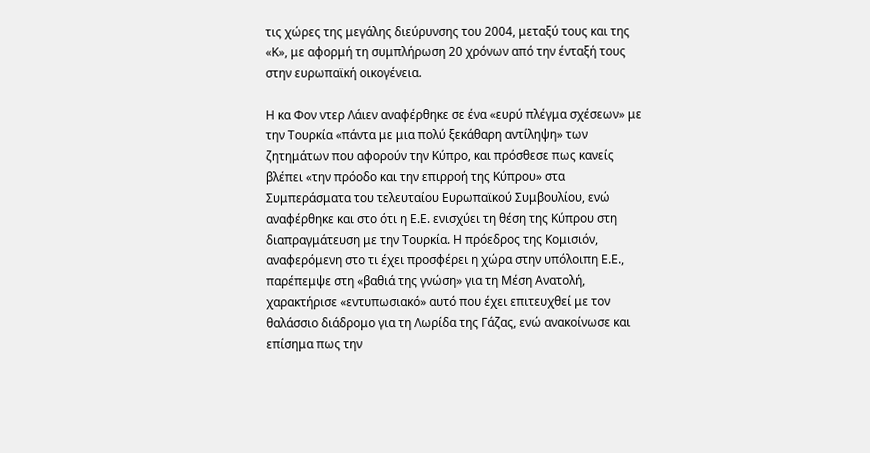τις χώρες της μεγάλης διεύρυνσης του 2004, μεταξύ τους και της «Κ», με αφορμή τη συμπλήρωση 20 χρόνων από την ένταξή τους στην ευρωπαϊκή οικογένεια.

Η κα Φον ντερ Λάιεν αναφέρθηκε σε ένα «ευρύ πλέγμα σχέσεων» με την Τουρκία «πάντα με μια πολύ ξεκάθαρη αντίληψη» των ζητημάτων που αφορούν την Κύπρο, και πρόσθεσε πως κανείς βλέπει «την πρόοδο και την επιρροή της Κύπρου» στα Συμπεράσματα του τελευταίου Ευρωπαϊκού Συμβουλίου, ενώ αναφέρθηκε και στο ότι η Ε.Ε. ενισχύει τη θέση της Κύπρου στη διαπραγμάτευση με την Τουρκία. Η πρόεδρος της Κομισιόν, αναφερόμενη στο τι έχει προσφέρει η χώρα στην υπόλοιπη Ε.Ε., παρέπεμψε στη «βαθιά της γνώση» για τη Μέση Ανατολή, χαρακτήρισε «εντυπωσιακό» αυτό που έχει επιτευχθεί με τον θαλάσσιο διάδρομο για τη Λωρίδα της Γάζας, ενώ ανακοίνωσε και επίσημα πως την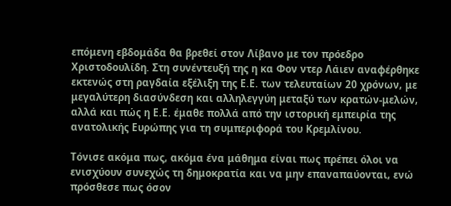επόμενη εβδομάδα θα βρεθεί στον Λίβανο με τον πρόεδρο Χριστοδουλίδη. Στη συνέντευξή της η κα Φον ντερ Λάιεν αναφέρθηκε εκτενώς στη ραγδαία εξέλιξη της Ε.Ε. των τελευταίων 20 χρόνων, με μεγαλύτερη διασύνδεση και αλληλεγγύη μεταξύ των κρατών-μελών, αλλά και πώς η Ε.Ε. έμαθε πολλά από την ιστορική εμπειρία της ανατολικής Ευρώπης για τη συμπεριφορά του Κρεμλίνου.

Τόνισε ακόμα πως, ακόμα ένα μάθημα είναι πως πρέπει όλοι να ενισχύουν συνεχώς τη δημοκρατία και να μην επαναπαύονται, ενώ πρόσθεσε πως όσον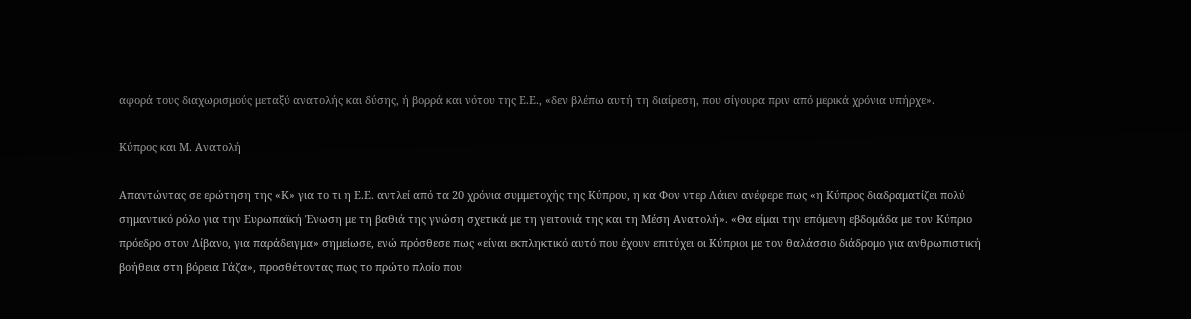αφορά τους διαχωρισμούς μεταξύ ανατολής και δύσης, ή βορρά και νότου της Ε.Ε., «δεν βλέπω αυτή τη διαίρεση, που σίγουρα πριν από μερικά χρόνια υπήρχε».

Κύπρος και Μ. Ανατολή

Απαντώντας σε ερώτηση της «Κ» για το τι η Ε.Ε. αντλεί από τα 20 χρόνια συμμετοχής της Κύπρου, η κα Φον ντερ Λάιεν ανέφερε πως «η Κύπρος διαδραματίζει πολύ σημαντικό ρόλο για την Ευρωπαϊκή Ένωση με τη βαθιά της γνώση σχετικά με τη γειτονιά της και τη Μέση Ανατολή». «Θα είμαι την επόμενη εβδομάδα με τον Κύπριο πρόεδρο στον Λίβανο, για παράδειγμα» σημείωσε, ενώ πρόσθεσε πως «είναι εκπληκτικό αυτό που έχουν επιτύχει οι Κύπριοι με τον θαλάσσιο διάδρομο για ανθρωπιστική βοήθεια στη βόρεια Γάζα», προσθέτοντας πως το πρώτο πλοίο που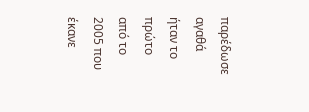παρέδωσε αγαθά ήταν το πρώτο από το 2005 που έκανε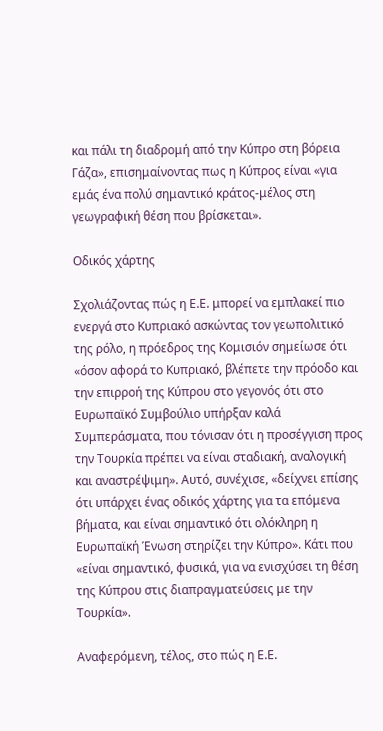και πάλι τη διαδρομή από την Κύπρο στη βόρεια Γάζα», επισημαίνοντας πως η Κύπρος είναι «για εμάς ένα πολύ σημαντικό κράτος-μέλος στη γεωγραφική θέση που βρίσκεται».

Οδικός χάρτης

Σχολιάζοντας πώς η Ε.Ε. μπορεί να εμπλακεί πιο ενεργά στο Κυπριακό ασκώντας τον γεωπολιτικό της ρόλο, η πρόεδρος της Κομισιόν σημείωσε ότι «όσον αφορά το Κυπριακό, βλέπετε την πρόοδο και την επιρροή της Κύπρου στο γεγονός ότι στο Ευρωπαϊκό Συμβούλιο υπήρξαν καλά Συμπεράσματα, που τόνισαν ότι η προσέγγιση προς την Τουρκία πρέπει να είναι σταδιακή, αναλογική και αναστρέψιμη». Αυτό, συνέχισε, «δείχνει επίσης ότι υπάρχει ένας οδικός χάρτης για τα επόμενα βήματα, και είναι σημαντικό ότι ολόκληρη η Ευρωπαϊκή Ένωση στηρίζει την Κύπρο». Κάτι που «είναι σημαντικό, φυσικά, για να ενισχύσει τη θέση της Κύπρου στις διαπραγματεύσεις με την Τουρκία».

Αναφερόμενη, τέλος, στο πώς η Ε.Ε.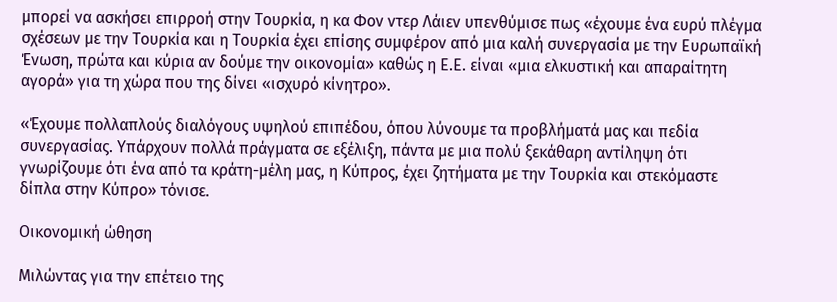μπορεί να ασκήσει επιρροή στην Τουρκία, η κα Φον ντερ Λάιεν υπενθύμισε πως «έχουμε ένα ευρύ πλέγμα σχέσεων με την Τουρκία και η Τουρκία έχει επίσης συμφέρον από μια καλή συνεργασία με την Ευρωπαϊκή Ένωση, πρώτα και κύρια αν δούμε την οικονομία» καθώς η Ε.Ε. είναι «μια ελκυστική και απαραίτητη αγορά» για τη χώρα που της δίνει «ισχυρό κίνητρο».

«Έχουμε πολλαπλούς διαλόγους υψηλού επιπέδου, όπου λύνουμε τα προβλήματά μας και πεδία συνεργασίας. Υπάρχουν πολλά πράγματα σε εξέλιξη, πάντα με μια πολύ ξεκάθαρη αντίληψη ότι γνωρίζουμε ότι ένα από τα κράτη-μέλη μας, η Κύπρος, έχει ζητήματα με την Τουρκία και στεκόμαστε δίπλα στην Κύπρο» τόνισε.

Οικονομική ώθηση

Μιλώντας για την επέτειο της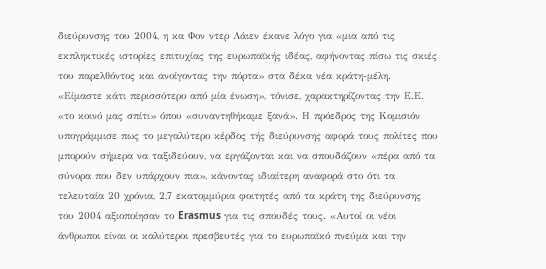διεύρυνσης του 2004, η κα Φον ντερ Λάιεν έκανε λόγο για «μια από τις εκπληκτικές ιστορίες επιτυχίας της ευρωπαϊκής ιδέας, αφήνοντας πίσω τις σκιές του παρελθόντος και ανοίγοντας την πόρτα» στα δέκα νέα κράτη-μέλη. «Είμαστε κάτι περισσότερο από μία ένωση», τόνισε, χαρακτηρίζοντας την Ε.Ε. «το κοινό μας σπίτι» όπου «συναντηθήκαμε ξανά». Η πρόεδρος της Κομισιόν υπογράμμισε πως το μεγαλύτερο κέρδος τής διεύρυνσης αφορά τους πολίτες που μπορούν σήμερα να ταξιδεύουν, να εργάζονται και να σπουδάζουν «πέρα από τα σύνορα που δεν υπάρχουν πια», κάνοντας ιδιαίτερη αναφορά στο ότι τα τελευταία 20 χρόνια, 2,7 εκατομμύρια φοιτητές από τα κράτη της διεύρυνσης του 2004 αξιοποίησαν το Erasmus για τις σπουδές τους. «Αυτοί οι νέοι άνθρωποι είναι οι καλύτεροι πρεσβευτές για το ευρωπαϊκό πνεύμα και την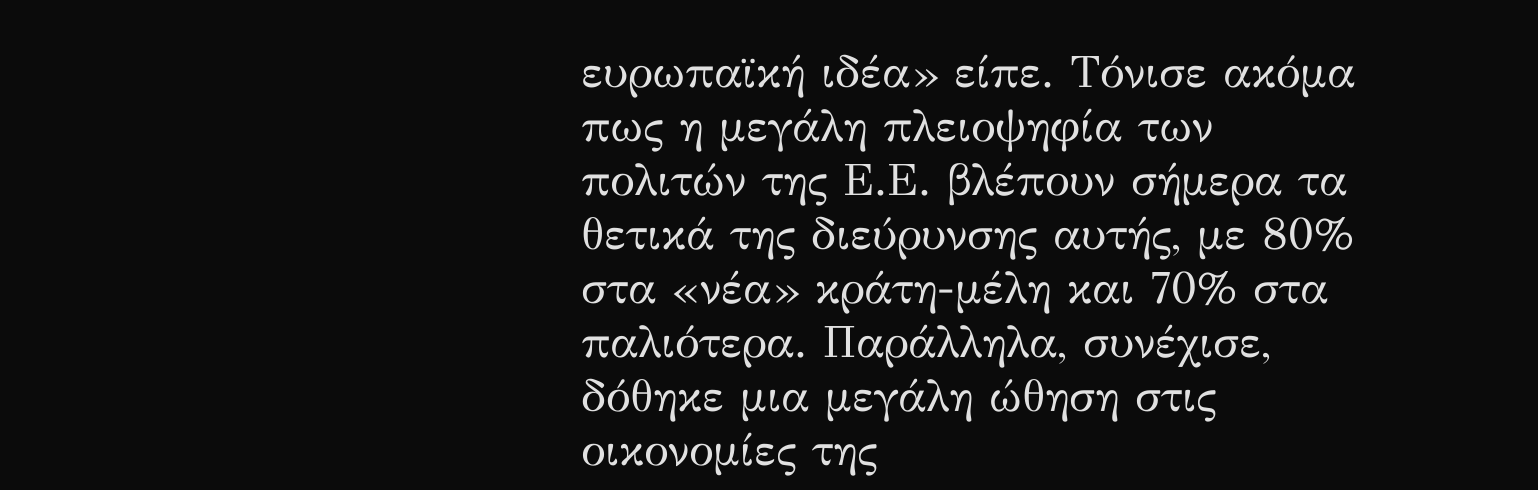ευρωπαϊκή ιδέα» είπε. Τόνισε ακόμα πως η μεγάλη πλειοψηφία των πολιτών της Ε.Ε. βλέπουν σήμερα τα θετικά της διεύρυνσης αυτής, με 80% στα «νέα» κράτη-μέλη και 70% στα παλιότερα. Παράλληλα, συνέχισε, δόθηκε μια μεγάλη ώθηση στις οικονομίες της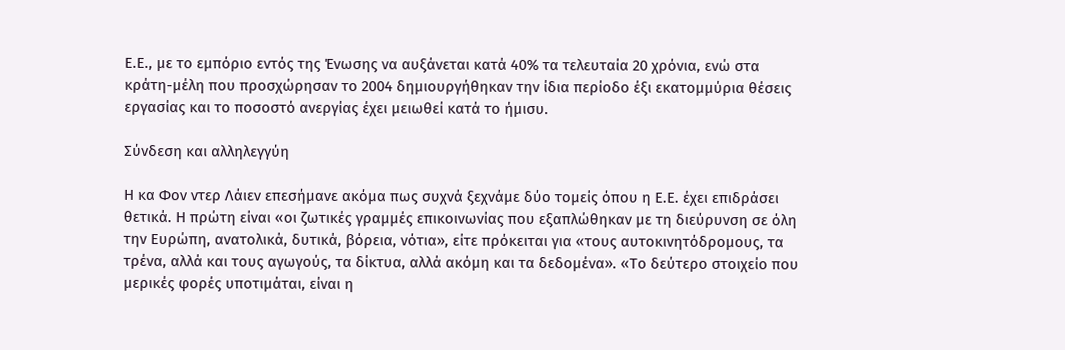Ε.Ε., με το εμπόριο εντός της Ένωσης να αυξάνεται κατά 40% τα τελευταία 20 χρόνια, ενώ στα κράτη-μέλη που προσχώρησαν το 2004 δημιουργήθηκαν την ίδια περίοδο έξι εκατομμύρια θέσεις εργασίας και το ποσοστό ανεργίας έχει μειωθεί κατά το ήμισυ.

Σύνδεση και αλληλεγγύη

Η κα Φον ντερ Λάιεν επεσήμανε ακόμα πως συχνά ξεχνάμε δύο τομείς όπου η Ε.Ε. έχει επιδράσει θετικά. Η πρώτη είναι «οι ζωτικές γραμμές επικοινωνίας που εξαπλώθηκαν με τη διεύρυνση σε όλη την Ευρώπη, ανατολικά, δυτικά, βόρεια, νότια», είτε πρόκειται για «τους αυτοκινητόδρομους, τα τρένα, αλλά και τους αγωγούς, τα δίκτυα, αλλά ακόμη και τα δεδομένα». «Το δεύτερο στοιχείο που μερικές φορές υποτιμάται, είναι η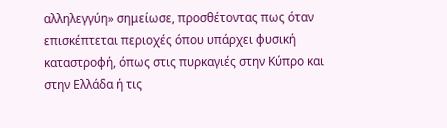αλληλεγγύη» σημείωσε, προσθέτοντας πως όταν επισκέπτεται περιοχές όπου υπάρχει φυσική καταστροφή, όπως στις πυρκαγιές στην Κύπρο και στην Ελλάδα ή τις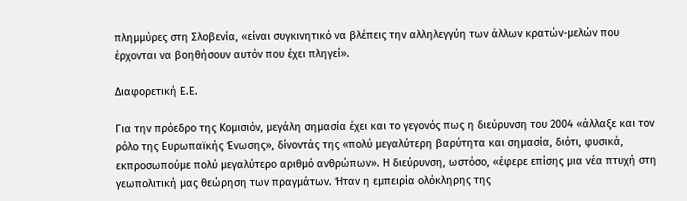πλημμύρες στη Σλοβενία, «είναι συγκινητικό να βλέπεις την αλληλεγγύη των άλλων κρατών-μελών που έρχονται να βοηθήσουν αυτόν που έχει πληγεί».

Διαφορετική Ε.Ε.

Για την πρόεδρο της Κομισιόν, μεγάλη σημασία έχει και το γεγονός πως η διεύρυνση του 2004 «άλλαξε και τον ρόλο της Ευρωπαϊκής Ένωσης», δίνοντάς της «πολύ μεγαλύτερη βαρύτητα και σημασία, διότι, φυσικά, εκπροσωπούμε πολύ μεγαλύτερο αριθμό ανθρώπων». Η διεύρυνση, ωστόσο, «έφερε επίσης μια νέα πτυχή στη γεωπολιτική μας θεώρηση των πραγμάτων. Ήταν η εμπειρία ολόκληρης της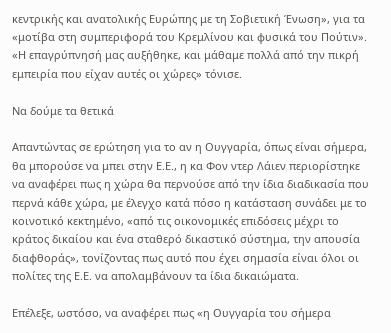κεντρικής και ανατολικής Ευρώπης με τη Σοβιετική Ένωση», για τα «μοτίβα στη συμπεριφορά του Κρεμλίνου και φυσικά του Πούτιν». «Η επαγρύπνησή μας αυξήθηκε, και μάθαμε πολλά από την πικρή εμπειρία που είχαν αυτές οι χώρες» τόνισε.

Να δούμε τα θετικά

Απαντώντας σε ερώτηση για το αν η Ουγγαρία, όπως είναι σήμερα, θα μπορούσε να μπει στην Ε.Ε., η κα Φον ντερ Λάιεν περιορίστηκε να αναφέρει πως η χώρα θα περνούσε από την ίδια διαδικασία που περνά κάθε χώρα, με έλεγχο κατά πόσο η κατάσταση συνάδει με το κοινοτικό κεκτημένο, «από τις οικονομικές επιδόσεις μέχρι το κράτος δικαίου και ένα σταθερό δικαστικό σύστημα, την απουσία διαφθοράς», τονίζοντας πως αυτό που έχει σημασία είναι όλοι οι πολίτες της Ε.Ε. να απολαμβάνουν τα ίδια δικαιώματα.

Επέλεξε, ωστόσο, να αναφέρει πως «η Ουγγαρία του σήμερα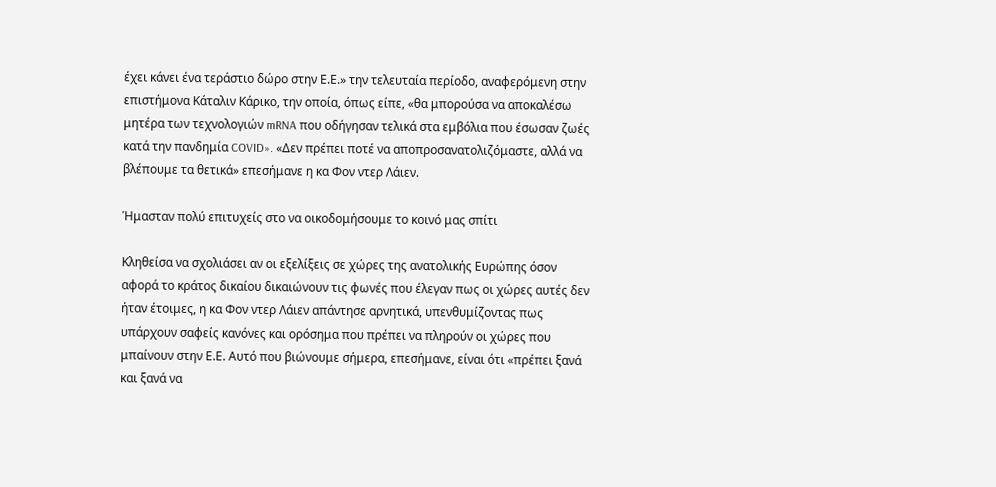έχει κάνει ένα τεράστιο δώρο στην Ε.Ε.» την τελευταία περίοδο, αναφερόμενη στην επιστήμονα Κάταλιν Κάρικο, την οποία, όπως είπε, «θα μπορούσα να αποκαλέσω μητέρα των τεχνολογιών mRNA που οδήγησαν τελικά στα εμβόλια που έσωσαν ζωές κατά την πανδημία COVID». «Δεν πρέπει ποτέ να αποπροσανατολιζόμαστε, αλλά να βλέπουμε τα θετικά» επεσήμανε η κα Φον ντερ Λάιεν.

Ήμασταν πολύ επιτυχείς στο να οικοδομήσουμε το κοινό μας σπίτι

Κληθείσα να σχολιάσει αν οι εξελίξεις σε χώρες της ανατολικής Ευρώπης όσον αφορά το κράτος δικαίου δικαιώνουν τις φωνές που έλεγαν πως οι χώρες αυτές δεν ήταν έτοιμες, η κα Φον ντερ Λάιεν απάντησε αρνητικά, υπενθυμίζοντας πως υπάρχουν σαφείς κανόνες και ορόσημα που πρέπει να πληρούν οι χώρες που μπαίνουν στην Ε.Ε. Αυτό που βιώνουμε σήμερα, επεσήμανε, είναι ότι «πρέπει ξανά και ξανά να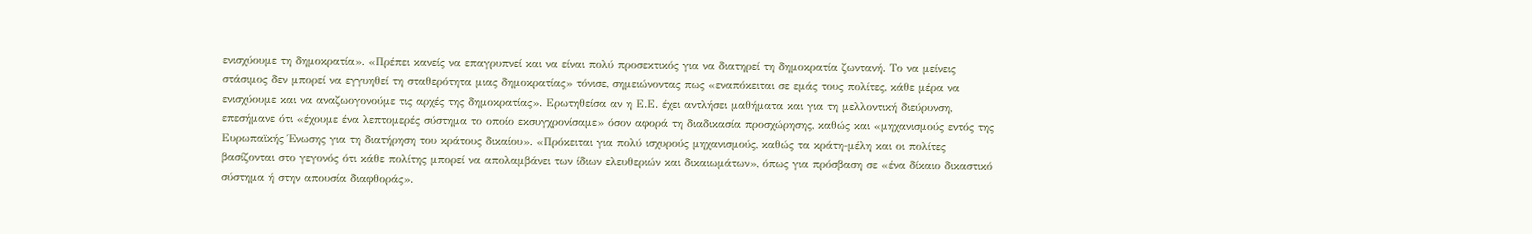ενισχύουμε τη δημοκρατία». «Πρέπει κανείς να επαγρυπνεί και να είναι πολύ προσεκτικός για να διατηρεί τη δημοκρατία ζωντανή. Το να μείνεις στάσιμος δεν μπορεί να εγγυηθεί τη σταθερότητα μιας δημοκρατίας» τόνισε, σημειώνοντας πως «εναπόκειται σε εμάς τους πολίτες, κάθε μέρα να ενισχύουμε και να αναζωογονούμε τις αρχές της δημοκρατίας». Ερωτηθείσα αν η Ε.Ε. έχει αντλήσει μαθήματα και για τη μελλοντική διεύρυνση, επεσήμανε ότι «έχουμε ένα λεπτομερές σύστημα το οποίο εκσυγχρονίσαμε» όσον αφορά τη διαδικασία προσχώρησης, καθώς και «μηχανισμούς εντός της Ευρωπαϊκής Ένωσης για τη διατήρηση του κράτους δικαίου». «Πρόκειται για πολύ ισχυρούς μηχανισμούς, καθώς τα κράτη-μέλη και οι πολίτες βασίζονται στο γεγονός ότι κάθε πολίτης μπορεί να απολαμβάνει των ίδιων ελευθεριών και δικαιωμάτων», όπως για πρόσβαση σε «ένα δίκαιο δικαστικό σύστημα ή στην απουσία διαφθοράς».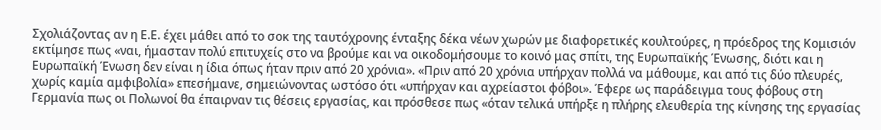Σχολιάζοντας αν η Ε.Ε. έχει μάθει από το σοκ της ταυτόχρονης ένταξης δέκα νέων χωρών με διαφορετικές κουλτούρες, η πρόεδρος της Κομισιόν εκτίμησε πως «ναι, ήμασταν πολύ επιτυχείς στο να βρούμε και να οικοδομήσουμε το κοινό μας σπίτι, της Ευρωπαϊκής Ένωσης, διότι και η Ευρωπαϊκή Ένωση δεν είναι η ίδια όπως ήταν πριν από 20 χρόνια». «Πριν από 20 χρόνια υπήρχαν πολλά να μάθουμε, και από τις δύο πλευρές, χωρίς καμία αμφιβολία» επεσήμανε, σημειώνοντας ωστόσο ότι «υπήρχαν και αχρείαστοι φόβοι». Έφερε ως παράδειγμα τους φόβους στη Γερμανία πως οι Πολωνοί θα έπαιρναν τις θέσεις εργασίας, και πρόσθεσε πως «όταν τελικά υπήρξε η πλήρης ελευθερία της κίνησης της εργασίας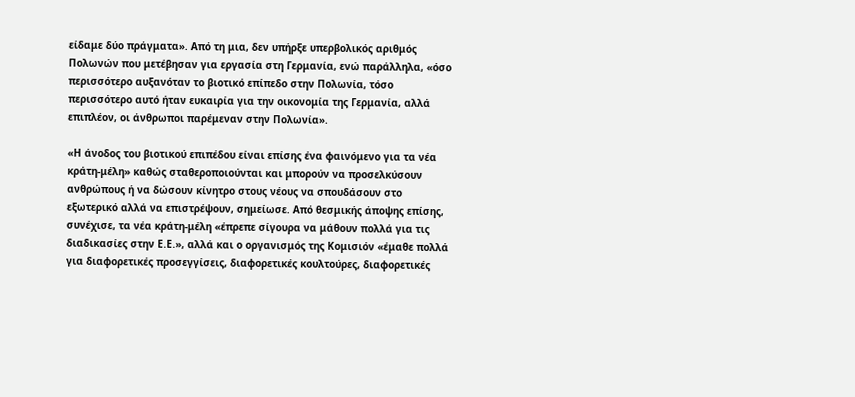είδαμε δύο πράγματα». Από τη μια, δεν υπήρξε υπερβολικός αριθμός Πολωνών που μετέβησαν για εργασία στη Γερμανία, ενώ παράλληλα, «όσο περισσότερο αυξανόταν το βιοτικό επίπεδο στην Πολωνία, τόσο περισσότερο αυτό ήταν ευκαιρία για την οικονομία της Γερμανία, αλλά επιπλέον, οι άνθρωποι παρέμεναν στην Πολωνία».

«Η άνοδος του βιοτικού επιπέδου είναι επίσης ένα φαινόμενο για τα νέα κράτη-μέλη» καθώς σταθεροποιούνται και μπορούν να προσελκύσουν ανθρώπους ή να δώσουν κίνητρο στους νέους να σπουδάσουν στο εξωτερικό αλλά να επιστρέψουν, σημείωσε. Από θεσμικής άποψης επίσης, συνέχισε, τα νέα κράτη-μέλη «έπρεπε σίγουρα να μάθουν πολλά για τις διαδικασίες στην Ε.Ε.», αλλά και ο οργανισμός της Κομισιόν «έμαθε πολλά για διαφορετικές προσεγγίσεις, διαφορετικές κουλτούρες, διαφορετικές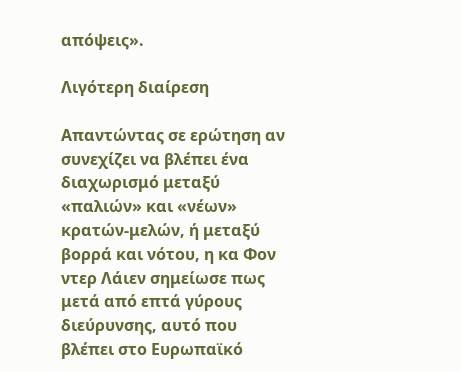απόψεις».

Λιγότερη διαίρεση

Απαντώντας σε ερώτηση αν συνεχίζει να βλέπει ένα διαχωρισμό μεταξύ «παλιών» και «νέων» κρατών-μελών, ή μεταξύ βορρά και νότου, η κα Φον ντερ Λάιεν σημείωσε πως μετά από επτά γύρους διεύρυνσης, αυτό που βλέπει στο Ευρωπαϊκό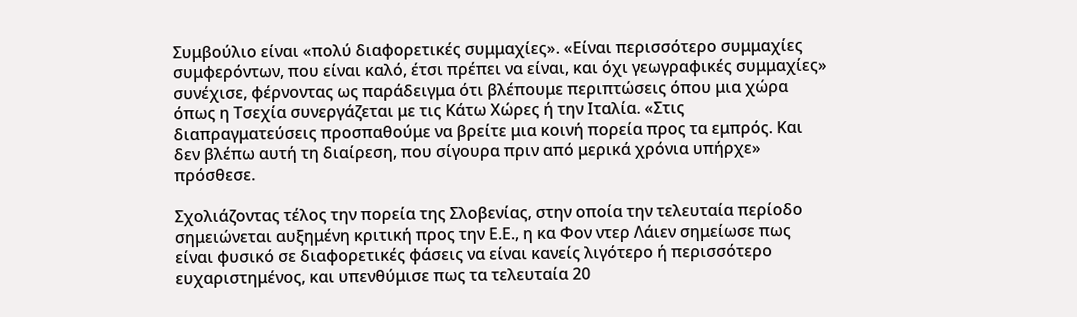Συμβούλιο είναι «πολύ διαφορετικές συμμαχίες». «Είναι περισσότερο συμμαχίες συμφερόντων, που είναι καλό, έτσι πρέπει να είναι, και όχι γεωγραφικές συμμαχίες» συνέχισε, φέρνοντας ως παράδειγμα ότι βλέπουμε περιπτώσεις όπου μια χώρα όπως η Τσεχία συνεργάζεται με τις Κάτω Χώρες ή την Ιταλία. «Στις διαπραγματεύσεις προσπαθούμε να βρείτε μια κοινή πορεία προς τα εμπρός. Και δεν βλέπω αυτή τη διαίρεση, που σίγουρα πριν από μερικά χρόνια υπήρχε» πρόσθεσε.

Σχολιάζοντας τέλος την πορεία της Σλοβενίας, στην οποία την τελευταία περίοδο σημειώνεται αυξημένη κριτική προς την Ε.Ε., η κα Φον ντερ Λάιεν σημείωσε πως είναι φυσικό σε διαφορετικές φάσεις να είναι κανείς λιγότερο ή περισσότερο ευχαριστημένος, και υπενθύμισε πως τα τελευταία 20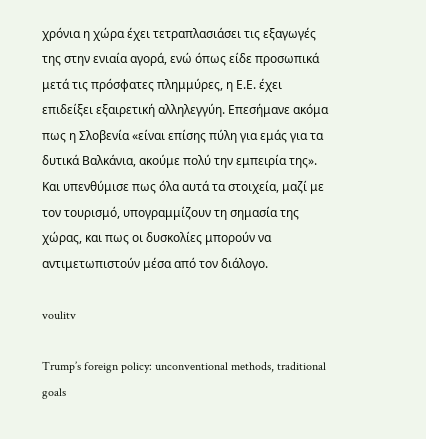χρόνια η χώρα έχει τετραπλασιάσει τις εξαγωγές της στην ενιαία αγορά, ενώ όπως είδε προσωπικά μετά τις πρόσφατες πλημμύρες, η Ε.Ε. έχει επιδείξει εξαιρετική αλληλεγγύη. Επεσήμανε ακόμα πως η Σλοβενία «είναι επίσης πύλη για εμάς για τα δυτικά Βαλκάνια, ακούμε πολύ την εμπειρία της». Και υπενθύμισε πως όλα αυτά τα στοιχεία, μαζί με τον τουρισμό, υπογραμμίζουν τη σημασία της χώρας, και πως οι δυσκολίες μπορούν να αντιμετωπιστούν μέσα από τον διάλογο.

voulitv

Trump’s foreign policy: unconventional methods, traditional goals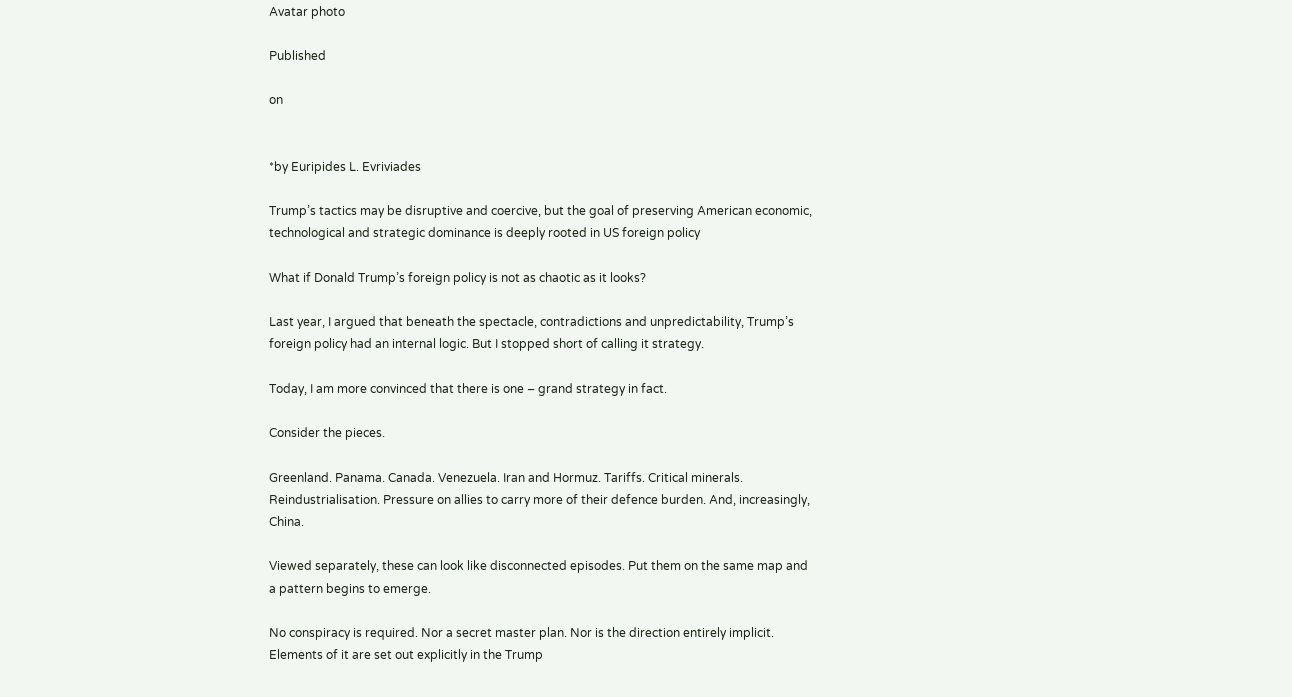Avatar photo

Published

on


*by Euripides L. Evriviades

Trump’s tactics may be disruptive and coercive, but the goal of preserving American economic, technological and strategic dominance is deeply rooted in US foreign policy

What if Donald Trump’s foreign policy is not as chaotic as it looks?

Last year, I argued that beneath the spectacle, contradictions and unpredictability, Trump’s foreign policy had an internal logic. But I stopped short of calling it strategy.

Today, I am more convinced that there is one – grand strategy in fact.

Consider the pieces.

Greenland. Panama. Canada. Venezuela. Iran and Hormuz. Tariffs. Critical minerals. Reindustrialisation. Pressure on allies to carry more of their defence burden. And, increasingly, China.

Viewed separately, these can look like disconnected episodes. Put them on the same map and a pattern begins to emerge.

No conspiracy is required. Nor a secret master plan. Nor is the direction entirely implicit. Elements of it are set out explicitly in the Trump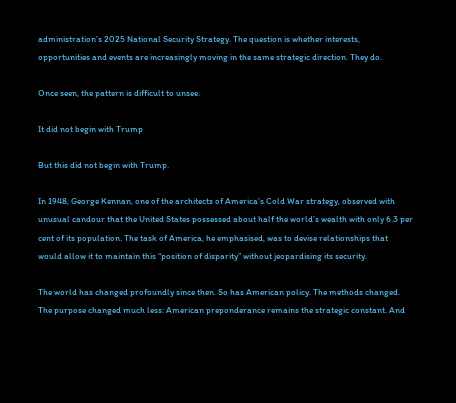administration’s 2025 National Security Strategy. The question is whether interests, opportunities and events are increasingly moving in the same strategic direction. They do.

Once seen, the pattern is difficult to unsee.

It did not begin with Trump

But this did not begin with Trump.

In 1948, George Kennan, one of the architects of America’s Cold War strategy, observed with unusual candour that the United States possessed about half the world’s wealth with only 6.3 per cent of its population. The task of America, he emphasised, was to devise relationships that would allow it to maintain this “position of disparity” without jeopardising its security.

The world has changed profoundly since then. So has American policy. The methods changed. The purpose changed much less: American preponderance remains the strategic constant. And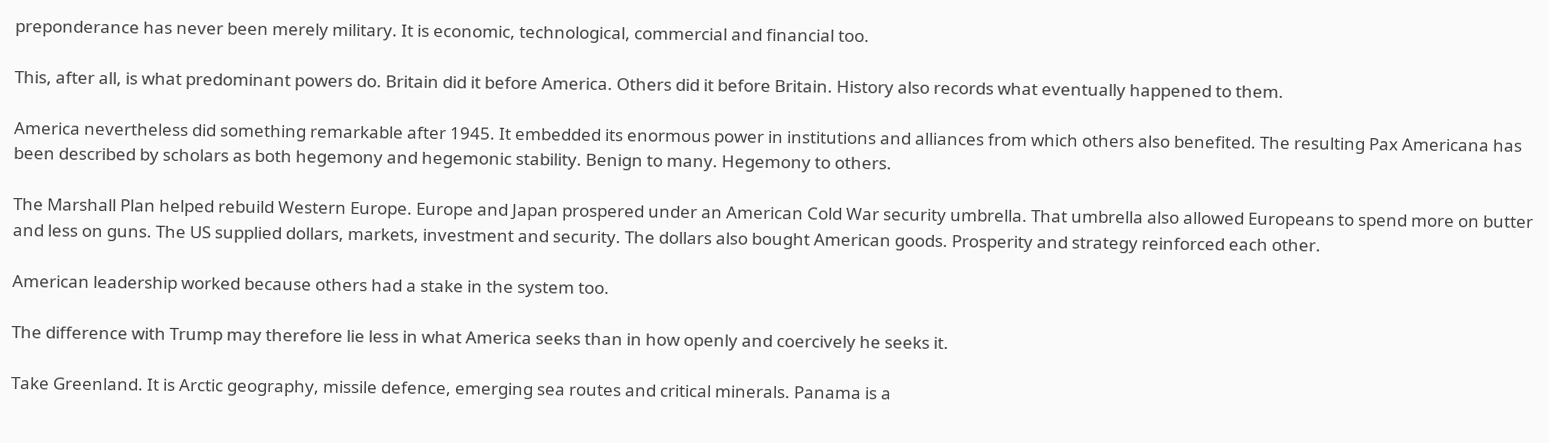preponderance has never been merely military. It is economic, technological, commercial and financial too.

This, after all, is what predominant powers do. Britain did it before America. Others did it before Britain. History also records what eventually happened to them.

America nevertheless did something remarkable after 1945. It embedded its enormous power in institutions and alliances from which others also benefited. The resulting Pax Americana has been described by scholars as both hegemony and hegemonic stability. Benign to many. Hegemony to others.

The Marshall Plan helped rebuild Western Europe. Europe and Japan prospered under an American Cold War security umbrella. That umbrella also allowed Europeans to spend more on butter and less on guns. The US supplied dollars, markets, investment and security. The dollars also bought American goods. Prosperity and strategy reinforced each other.

American leadership worked because others had a stake in the system too.

The difference with Trump may therefore lie less in what America seeks than in how openly and coercively he seeks it.

Take Greenland. It is Arctic geography, missile defence, emerging sea routes and critical minerals. Panama is a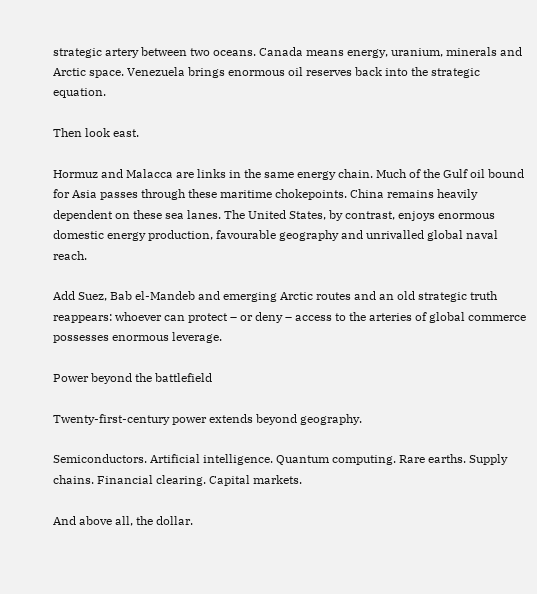strategic artery between two oceans. Canada means energy, uranium, minerals and Arctic space. Venezuela brings enormous oil reserves back into the strategic equation.

Then look east.

Hormuz and Malacca are links in the same energy chain. Much of the Gulf oil bound for Asia passes through these maritime chokepoints. China remains heavily dependent on these sea lanes. The United States, by contrast, enjoys enormous domestic energy production, favourable geography and unrivalled global naval reach.

Add Suez, Bab el-Mandeb and emerging Arctic routes and an old strategic truth reappears: whoever can protect – or deny – access to the arteries of global commerce possesses enormous leverage.

Power beyond the battlefield

Twenty-first-century power extends beyond geography.

Semiconductors. Artificial intelligence. Quantum computing. Rare earths. Supply chains. Financial clearing. Capital markets.

And above all, the dollar.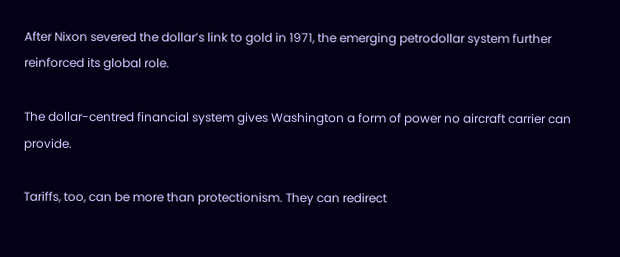After Nixon severed the dollar’s link to gold in 1971, the emerging petrodollar system further reinforced its global role.

The dollar-centred financial system gives Washington a form of power no aircraft carrier can provide.

Tariffs, too, can be more than protectionism. They can redirect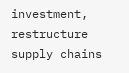investment, restructure supply chains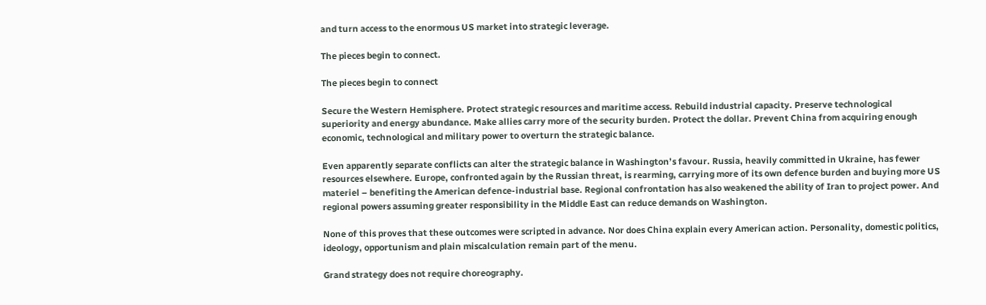and turn access to the enormous US market into strategic leverage.

The pieces begin to connect.

The pieces begin to connect

Secure the Western Hemisphere. Protect strategic resources and maritime access. Rebuild industrial capacity. Preserve technological superiority and energy abundance. Make allies carry more of the security burden. Protect the dollar. Prevent China from acquiring enough economic, technological and military power to overturn the strategic balance.

Even apparently separate conflicts can alter the strategic balance in Washington’s favour. Russia, heavily committed in Ukraine, has fewer resources elsewhere. Europe, confronted again by the Russian threat, is rearming, carrying more of its own defence burden and buying more US materiel – benefiting the American defence-industrial base. Regional confrontation has also weakened the ability of Iran to project power. And regional powers assuming greater responsibility in the Middle East can reduce demands on Washington.

None of this proves that these outcomes were scripted in advance. Nor does China explain every American action. Personality, domestic politics, ideology, opportunism and plain miscalculation remain part of the menu.

Grand strategy does not require choreography.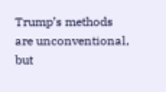Trump’s methods are unconventional, but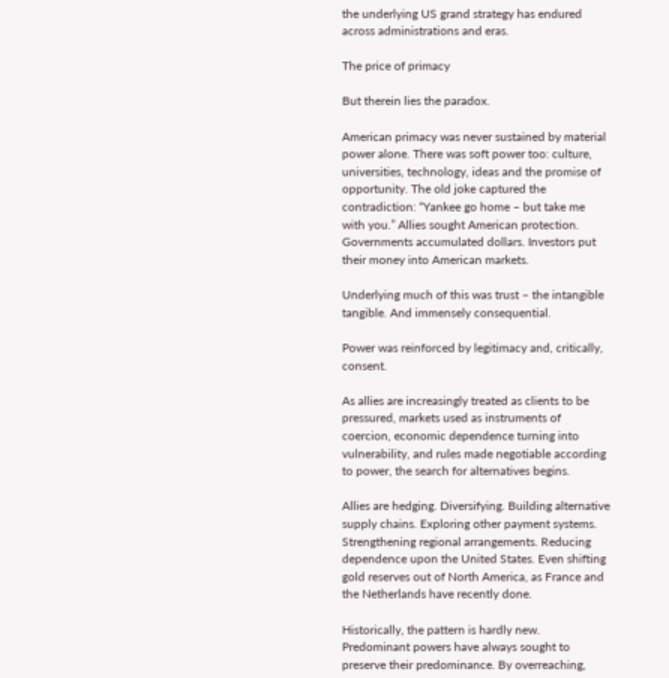the underlying US grand strategy has endured across administrations and eras.

The price of primacy

But therein lies the paradox.

American primacy was never sustained by material power alone. There was soft power too: culture, universities, technology, ideas and the promise of opportunity. The old joke captured the contradiction: “Yankee go home – but take me with you.” Allies sought American protection. Governments accumulated dollars. Investors put their money into American markets.

Underlying much of this was trust – the intangible tangible. And immensely consequential.

Power was reinforced by legitimacy and, critically, consent.

As allies are increasingly treated as clients to be pressured, markets used as instruments of coercion, economic dependence turning into vulnerability, and rules made negotiable according to power, the search for alternatives begins.

Allies are hedging. Diversifying. Building alternative supply chains. Exploring other payment systems. Strengthening regional arrangements. Reducing dependence upon the United States. Even shifting gold reserves out of North America, as France and the Netherlands have recently done.

Historically, the pattern is hardly new. Predominant powers have always sought to preserve their predominance. By overreaching,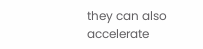they can also accelerate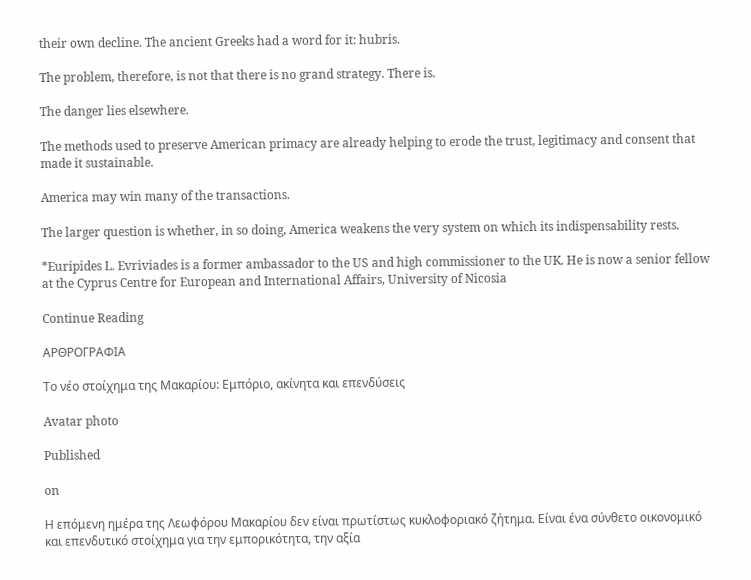their own decline. The ancient Greeks had a word for it: hubris.

The problem, therefore, is not that there is no grand strategy. There is.

The danger lies elsewhere.

The methods used to preserve American primacy are already helping to erode the trust, legitimacy and consent that made it sustainable.

America may win many of the transactions.

The larger question is whether, in so doing, America weakens the very system on which its indispensability rests.

*Euripides L. Evriviades is a former ambassador to the US and high commissioner to the UK. He is now a senior fellow at the Cyprus Centre for European and International Affairs, University of Nicosia

Continue Reading

ΑΡΘΡΟΓΡΑΦΙΑ

Το νέο στοίχημα της Μακαρίου: Εμπόριο, ακίνητα και επενδύσεις

Avatar photo

Published

on

Η επόμενη ημέρα της Λεωφόρου Μακαρίου δεν είναι πρωτίστως κυκλοφοριακό ζήτημα. Είναι ένα σύνθετο οικονομικό και επενδυτικό στοίχημα για την εμπορικότητα, την αξία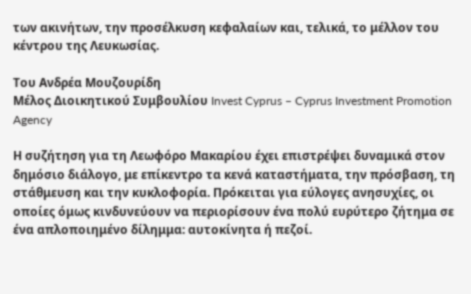των ακινήτων, την προσέλκυση κεφαλαίων και, τελικά, το μέλλον του κέντρου της Λευκωσίας.

Του Ανδρέα Μουζουρίδη
Μέλος Διοικητικού Συμβουλίου Invest Cyprus – Cyprus Investment Promotion Agency

Η συζήτηση για τη Λεωφόρο Μακαρίου έχει επιστρέψει δυναμικά στον δημόσιο διάλογο, με επίκεντρο τα κενά καταστήματα, την πρόσβαση, τη στάθμευση και την κυκλοφορία. Πρόκειται για εύλογες ανησυχίες, οι οποίες όμως κινδυνεύουν να περιορίσουν ένα πολύ ευρύτερο ζήτημα σε ένα απλοποιημένο δίλημμα: αυτοκίνητα ή πεζοί.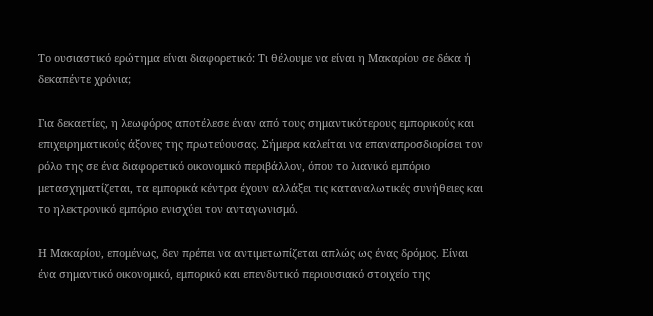Το ουσιαστικό ερώτημα είναι διαφορετικό: Τι θέλουμε να είναι η Μακαρίου σε δέκα ή δεκαπέντε χρόνια;

Για δεκαετίες, η λεωφόρος αποτέλεσε έναν από τους σημαντικότερους εμπορικούς και επιχειρηματικούς άξονες της πρωτεύουσας. Σήμερα καλείται να επαναπροσδιορίσει τον ρόλο της σε ένα διαφορετικό οικονομικό περιβάλλον, όπου το λιανικό εμπόριο μετασχηματίζεται, τα εμπορικά κέντρα έχουν αλλάξει τις καταναλωτικές συνήθειες και το ηλεκτρονικό εμπόριο ενισχύει τον ανταγωνισμό.

Η Μακαρίου, επομένως, δεν πρέπει να αντιμετωπίζεται απλώς ως ένας δρόμος. Είναι ένα σημαντικό οικονομικό, εμπορικό και επενδυτικό περιουσιακό στοιχείο της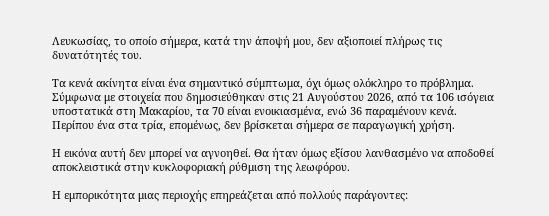Λευκωσίας, το οποίο σήμερα, κατά την άποψή μου, δεν αξιοποιεί πλήρως τις δυνατότητές του.

Τα κενά ακίνητα είναι ένα σημαντικό σύμπτωμα, όχι όμως ολόκληρο το πρόβλημα. Σύμφωνα με στοιχεία που δημοσιεύθηκαν στις 21 Αυγούστου 2026, από τα 106 ισόγεια υποστατικά στη Μακαρίου, τα 70 είναι ενοικιασμένα, ενώ 36 παραμένουν κενά. Περίπου ένα στα τρία, επομένως, δεν βρίσκεται σήμερα σε παραγωγική χρήση.

Η εικόνα αυτή δεν μπορεί να αγνοηθεί. Θα ήταν όμως εξίσου λανθασμένο να αποδοθεί αποκλειστικά στην κυκλοφοριακή ρύθμιση της λεωφόρου.

Η εμπορικότητα μιας περιοχής επηρεάζεται από πολλούς παράγοντες: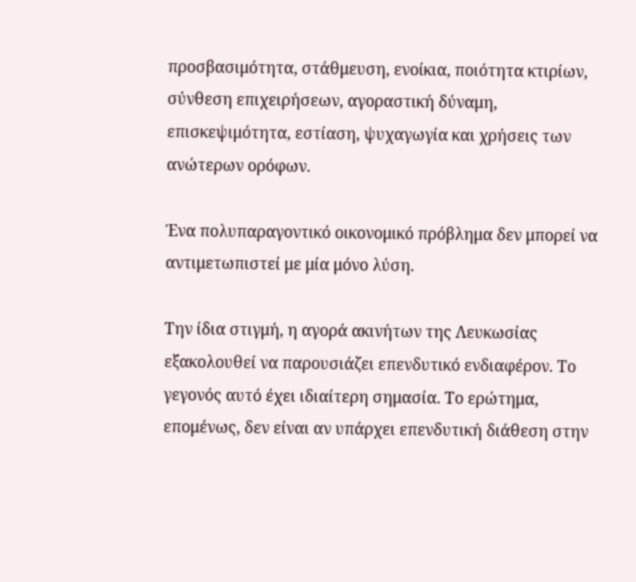προσβασιμότητα, στάθμευση, ενοίκια, ποιότητα κτιρίων, σύνθεση επιχειρήσεων, αγοραστική δύναμη, επισκεψιμότητα, εστίαση, ψυχαγωγία και χρήσεις των ανώτερων ορόφων.

Ένα πολυπαραγοντικό οικονομικό πρόβλημα δεν μπορεί να αντιμετωπιστεί με μία μόνο λύση.

Την ίδια στιγμή, η αγορά ακινήτων της Λευκωσίας εξακολουθεί να παρουσιάζει επενδυτικό ενδιαφέρον. Το γεγονός αυτό έχει ιδιαίτερη σημασία. Το ερώτημα, επομένως, δεν είναι αν υπάρχει επενδυτική διάθεση στην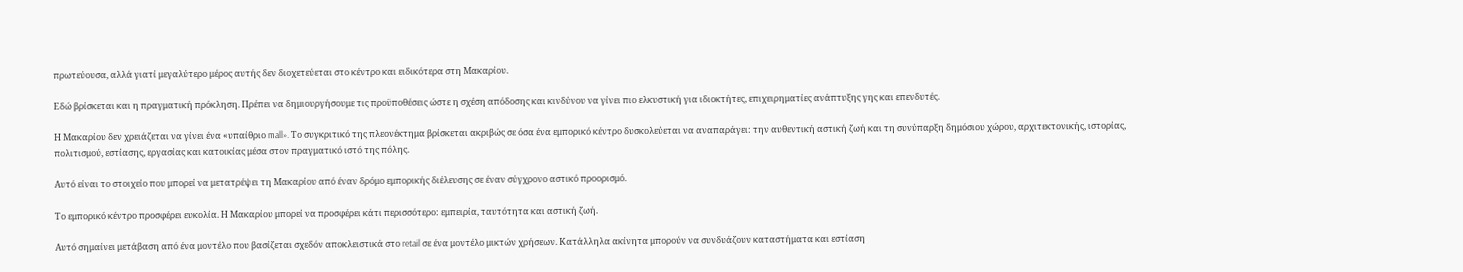πρωτεύουσα, αλλά γιατί μεγαλύτερο μέρος αυτής δεν διοχετεύεται στο κέντρο και ειδικότερα στη Μακαρίου.

Εδώ βρίσκεται και η πραγματική πρόκληση. Πρέπει να δημιουργήσουμε τις προϋποθέσεις ώστε η σχέση απόδοσης και κινδύνου να γίνει πιο ελκυστική για ιδιοκτήτες, επιχειρηματίες ανάπτυξης γης και επενδυτές.

Η Μακαρίου δεν χρειάζεται να γίνει ένα «υπαίθριο mall». Το συγκριτικό της πλεονέκτημα βρίσκεται ακριβώς σε όσα ένα εμπορικό κέντρο δυσκολεύεται να αναπαράγει: την αυθεντική αστική ζωή και τη συνύπαρξη δημόσιου χώρου, αρχιτεκτονικής, ιστορίας, πολιτισμού, εστίασης, εργασίας και κατοικίας μέσα στον πραγματικό ιστό της πόλης.

Αυτό είναι το στοιχείο που μπορεί να μετατρέψει τη Μακαρίου από έναν δρόμο εμπορικής διέλευσης σε έναν σύγχρονο αστικό προορισμό.

Το εμπορικό κέντρο προσφέρει ευκολία. Η Μακαρίου μπορεί να προσφέρει κάτι περισσότερο: εμπειρία, ταυτότητα και αστική ζωή.

Αυτό σημαίνει μετάβαση από ένα μοντέλο που βασίζεται σχεδόν αποκλειστικά στο retail σε ένα μοντέλο μικτών χρήσεων. Κατάλληλα ακίνητα μπορούν να συνδυάζουν καταστήματα και εστίαση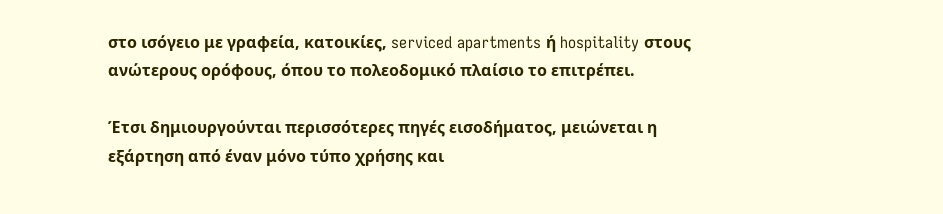στο ισόγειο με γραφεία, κατοικίες, serviced apartments ή hospitality στους ανώτερους ορόφους, όπου το πολεοδομικό πλαίσιο το επιτρέπει.

Έτσι δημιουργούνται περισσότερες πηγές εισοδήματος, μειώνεται η εξάρτηση από έναν μόνο τύπο χρήσης και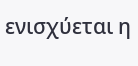ενισχύεται η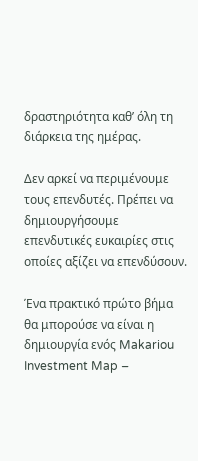δραστηριότητα καθ’ όλη τη διάρκεια της ημέρας.

Δεν αρκεί να περιμένουμε τους επενδυτές. Πρέπει να δημιουργήσουμε επενδυτικές ευκαιρίες στις οποίες αξίζει να επενδύσουν.

Ένα πρακτικό πρώτο βήμα θα μπορούσε να είναι η δημιουργία ενός Makariou Investment Map –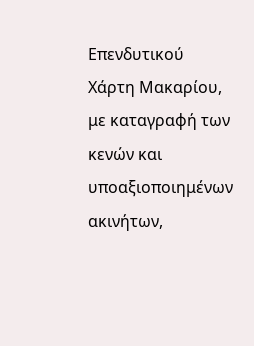Επενδυτικού Χάρτη Μακαρίου, με καταγραφή των κενών και υποαξιοποιημένων ακινήτων,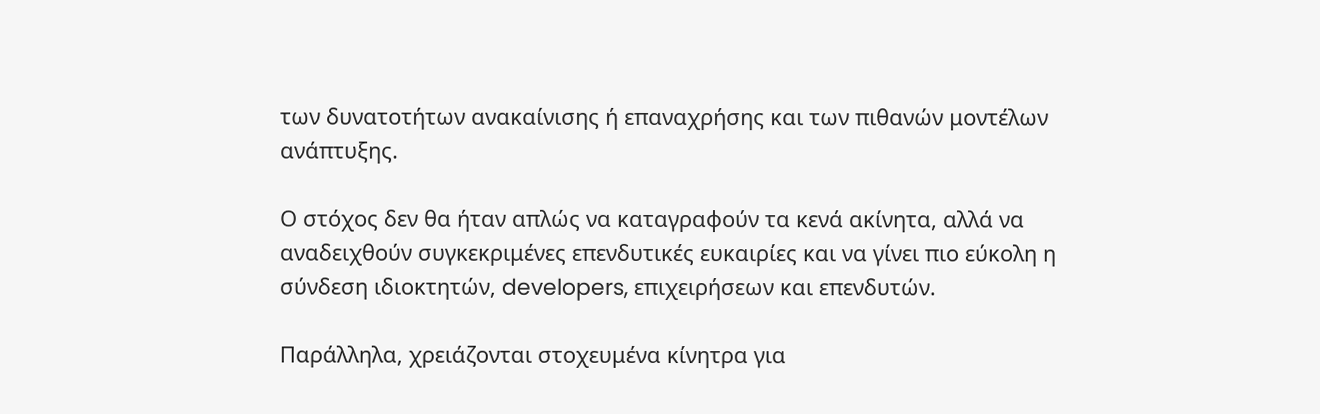των δυνατοτήτων ανακαίνισης ή επαναχρήσης και των πιθανών μοντέλων ανάπτυξης.

Ο στόχος δεν θα ήταν απλώς να καταγραφούν τα κενά ακίνητα, αλλά να αναδειχθούν συγκεκριμένες επενδυτικές ευκαιρίες και να γίνει πιο εύκολη η σύνδεση ιδιοκτητών, developers, επιχειρήσεων και επενδυτών.

Παράλληλα, χρειάζονται στοχευμένα κίνητρα για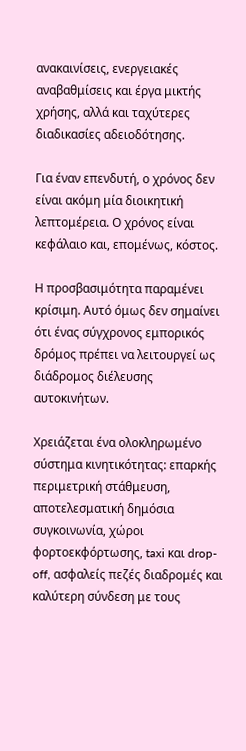ανακαινίσεις, ενεργειακές αναβαθμίσεις και έργα μικτής χρήσης, αλλά και ταχύτερες διαδικασίες αδειοδότησης.

Για έναν επενδυτή, ο χρόνος δεν είναι ακόμη μία διοικητική λεπτομέρεια. Ο χρόνος είναι κεφάλαιο και, επομένως, κόστος.

Η προσβασιμότητα παραμένει κρίσιμη. Αυτό όμως δεν σημαίνει ότι ένας σύγχρονος εμπορικός δρόμος πρέπει να λειτουργεί ως διάδρομος διέλευσης αυτοκινήτων.

Χρειάζεται ένα ολοκληρωμένο σύστημα κινητικότητας: επαρκής περιμετρική στάθμευση, αποτελεσματική δημόσια συγκοινωνία, χώροι φορτοεκφόρτωσης, taxi και drop-off, ασφαλείς πεζές διαδρομές και καλύτερη σύνδεση με τους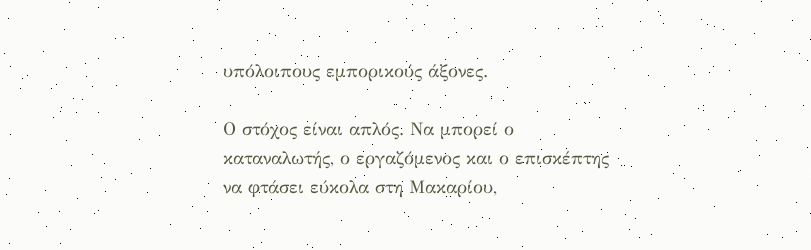υπόλοιπους εμπορικούς άξονες.

Ο στόχος είναι απλός. Να μπορεί ο καταναλωτής, ο εργαζόμενος και ο επισκέπτης να φτάσει εύκολα στη Μακαρίου,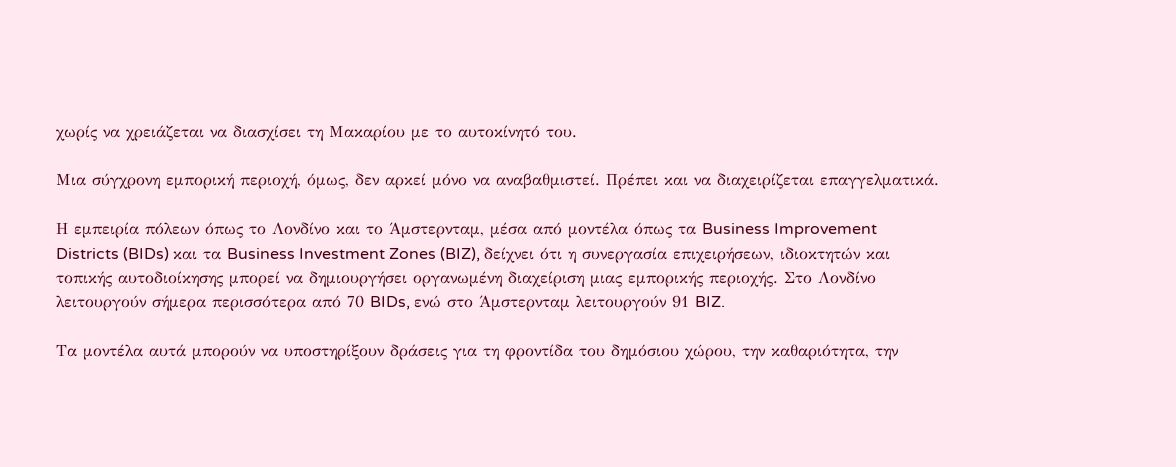χωρίς να χρειάζεται να διασχίσει τη Μακαρίου με το αυτοκίνητό του.

Μια σύγχρονη εμπορική περιοχή, όμως, δεν αρκεί μόνο να αναβαθμιστεί. Πρέπει και να διαχειρίζεται επαγγελματικά.

Η εμπειρία πόλεων όπως το Λονδίνο και το Άμστερνταμ, μέσα από μοντέλα όπως τα Business Improvement Districts (BIDs) και τα Business Investment Zones (BIZ), δείχνει ότι η συνεργασία επιχειρήσεων, ιδιοκτητών και τοπικής αυτοδιοίκησης μπορεί να δημιουργήσει οργανωμένη διαχείριση μιας εμπορικής περιοχής. Στο Λονδίνο λειτουργούν σήμερα περισσότερα από 70 BIDs, ενώ στο Άμστερνταμ λειτουργούν 91 BIZ.

Τα μοντέλα αυτά μπορούν να υποστηρίξουν δράσεις για τη φροντίδα του δημόσιου χώρου, την καθαριότητα, την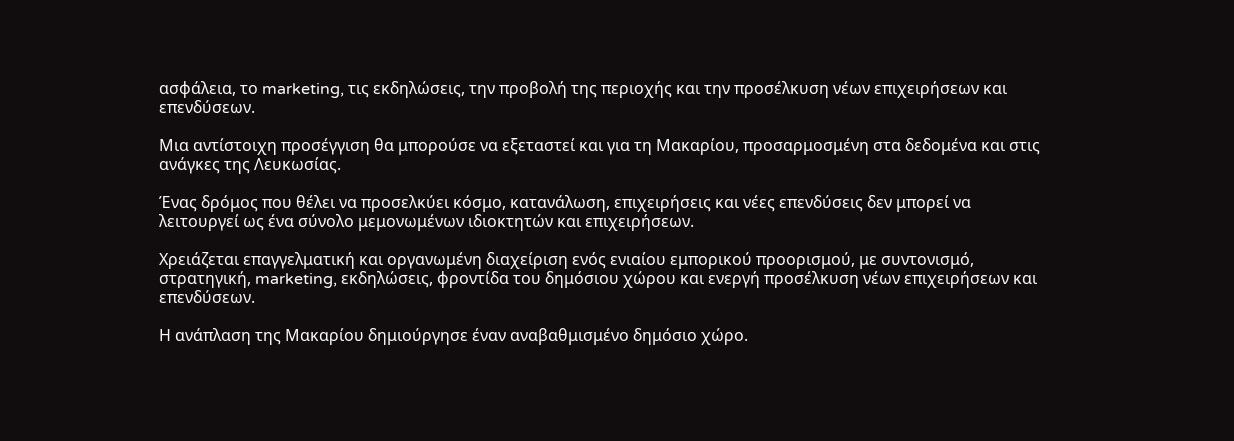ασφάλεια, το marketing, τις εκδηλώσεις, την προβολή της περιοχής και την προσέλκυση νέων επιχειρήσεων και επενδύσεων.

Μια αντίστοιχη προσέγγιση θα μπορούσε να εξεταστεί και για τη Μακαρίου, προσαρμοσμένη στα δεδομένα και στις ανάγκες της Λευκωσίας.

Ένας δρόμος που θέλει να προσελκύει κόσμο, κατανάλωση, επιχειρήσεις και νέες επενδύσεις δεν μπορεί να λειτουργεί ως ένα σύνολο μεμονωμένων ιδιοκτητών και επιχειρήσεων.

Χρειάζεται επαγγελματική και οργανωμένη διαχείριση ενός ενιαίου εμπορικού προορισμού, με συντονισμό, στρατηγική, marketing, εκδηλώσεις, φροντίδα του δημόσιου χώρου και ενεργή προσέλκυση νέων επιχειρήσεων και επενδύσεων.

Η ανάπλαση της Μακαρίου δημιούργησε έναν αναβαθμισμένο δημόσιο χώρο.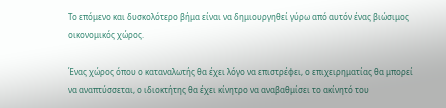Το επόμενο και δυσκολότερο βήμα είναι να δημιουργηθεί γύρω από αυτόν ένας βιώσιμος οικονομικός χώρος.

Ένας χώρος όπου ο καταναλωτής θα έχει λόγο να επιστρέφει, ο επιχειρηματίας θα μπορεί να αναπτύσσεται, ο ιδιοκτήτης θα έχει κίνητρο να αναβαθμίσει το ακίνητό του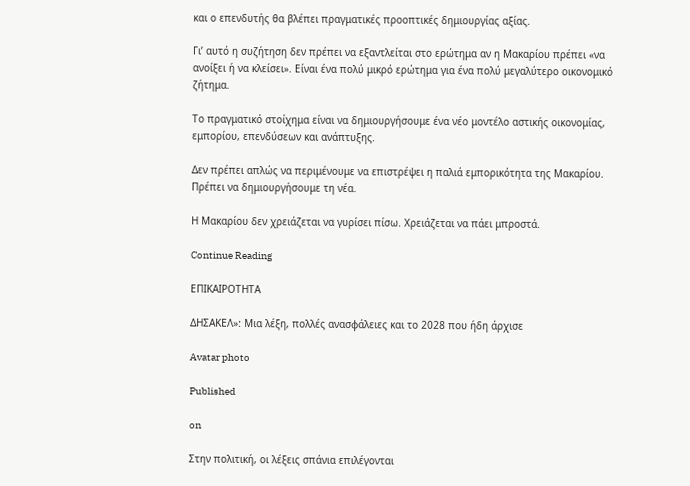και ο επενδυτής θα βλέπει πραγματικές προοπτικές δημιουργίας αξίας.

Γι’ αυτό η συζήτηση δεν πρέπει να εξαντλείται στο ερώτημα αν η Μακαρίου πρέπει «να ανοίξει ή να κλείσει». Είναι ένα πολύ μικρό ερώτημα για ένα πολύ μεγαλύτερο οικονομικό ζήτημα.

Το πραγματικό στοίχημα είναι να δημιουργήσουμε ένα νέο μοντέλο αστικής οικονομίας, εμπορίου, επενδύσεων και ανάπτυξης.

Δεν πρέπει απλώς να περιμένουμε να επιστρέψει η παλιά εμπορικότητα της Μακαρίου. Πρέπει να δημιουργήσουμε τη νέα.

Η Μακαρίου δεν χρειάζεται να γυρίσει πίσω. Χρειάζεται να πάει μπροστά.

Continue Reading

ΕΠΙΚΑΙΡΟΤΗΤΑ

ΔΗΣΑΚΕΛ»: Μια λέξη, πολλές ανασφάλειες και το 2028 που ήδη άρχισε

Avatar photo

Published

on

Στην πολιτική, οι λέξεις σπάνια επιλέγονται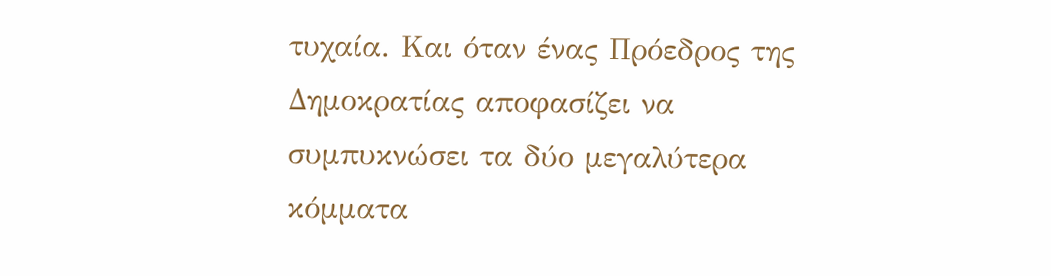τυχαία. Και όταν ένας Πρόεδρος της Δημοκρατίας αποφασίζει να συμπυκνώσει τα δύο μεγαλύτερα κόμματα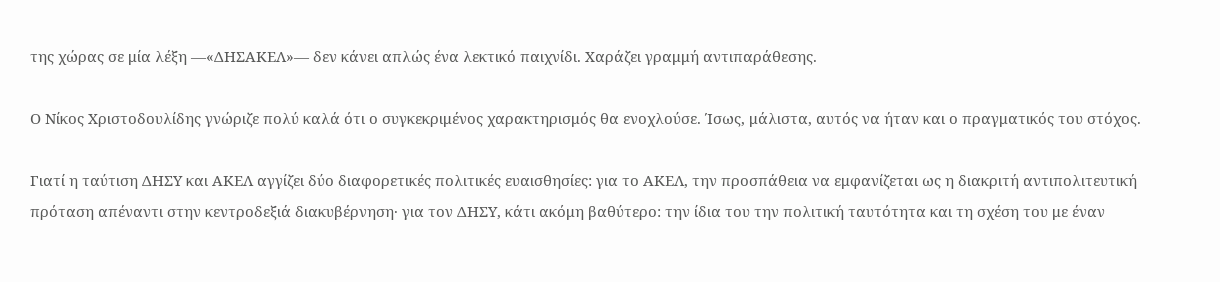της χώρας σε μία λέξη —«ΔΗΣΑΚΕΛ»— δεν κάνει απλώς ένα λεκτικό παιχνίδι. Χαράζει γραμμή αντιπαράθεσης.

Ο Νίκος Χριστοδουλίδης γνώριζε πολύ καλά ότι ο συγκεκριμένος χαρακτηρισμός θα ενοχλούσε. Ίσως, μάλιστα, αυτός να ήταν και ο πραγματικός του στόχος.

Γιατί η ταύτιση ΔΗΣΥ και ΑΚΕΛ αγγίζει δύο διαφορετικές πολιτικές ευαισθησίες: για το ΑΚΕΛ, την προσπάθεια να εμφανίζεται ως η διακριτή αντιπολιτευτική πρόταση απέναντι στην κεντροδεξιά διακυβέρνηση· για τον ΔΗΣΥ, κάτι ακόμη βαθύτερο: την ίδια του την πολιτική ταυτότητα και τη σχέση του με έναν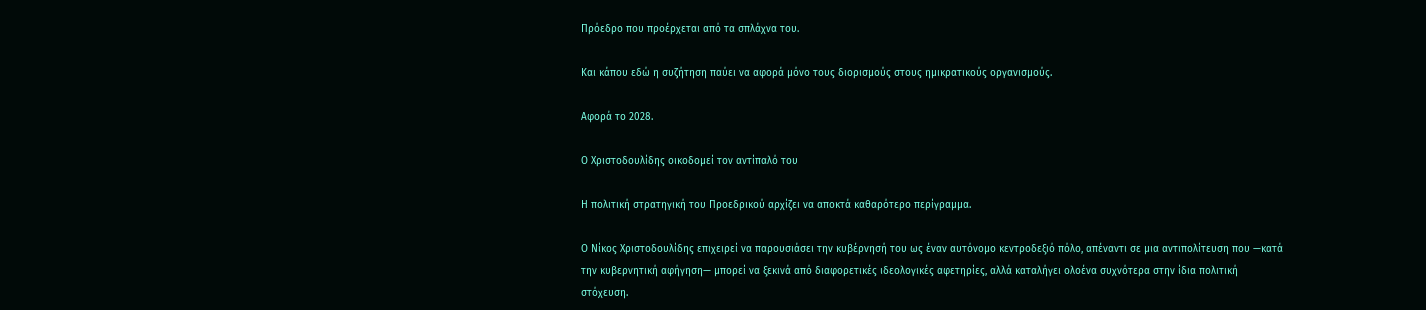Πρόεδρο που προέρχεται από τα σπλάχνα του.

Και κάπου εδώ η συζήτηση παύει να αφορά μόνο τους διορισμούς στους ημικρατικούς οργανισμούς.

Αφορά το 2028.

Ο Χριστοδουλίδης οικοδομεί τον αντίπαλό του

Η πολιτική στρατηγική του Προεδρικού αρχίζει να αποκτά καθαρότερο περίγραμμα.

Ο Νίκος Χριστοδουλίδης επιχειρεί να παρουσιάσει την κυβέρνησή του ως έναν αυτόνομο κεντροδεξιό πόλο, απέναντι σε μια αντιπολίτευση που —κατά την κυβερνητική αφήγηση— μπορεί να ξεκινά από διαφορετικές ιδεολογικές αφετηρίες, αλλά καταλήγει ολοένα συχνότερα στην ίδια πολιτική στόχευση.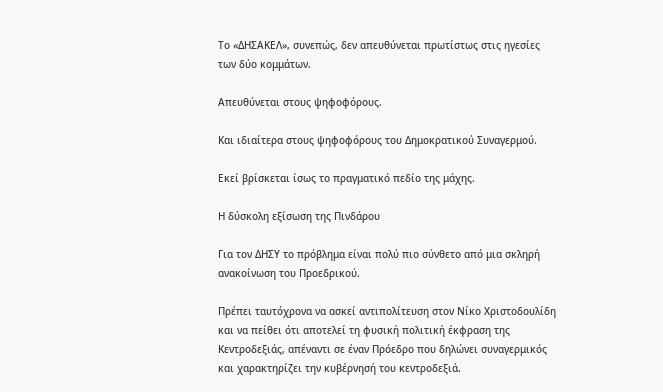Το «ΔΗΣΑΚΕΛ», συνεπώς, δεν απευθύνεται πρωτίστως στις ηγεσίες των δύο κομμάτων.

Απευθύνεται στους ψηφοφόρους.

Και ιδιαίτερα στους ψηφοφόρους του Δημοκρατικού Συναγερμού.

Εκεί βρίσκεται ίσως το πραγματικό πεδίο της μάχης.

Η δύσκολη εξίσωση της Πινδάρου

Για τον ΔΗΣΥ το πρόβλημα είναι πολύ πιο σύνθετο από μια σκληρή ανακοίνωση του Προεδρικού.

Πρέπει ταυτόχρονα να ασκεί αντιπολίτευση στον Νίκο Χριστοδουλίδη και να πείθει ότι αποτελεί τη φυσική πολιτική έκφραση της Κεντροδεξιάς, απέναντι σε έναν Πρόεδρο που δηλώνει συναγερμικός και χαρακτηρίζει την κυβέρνησή του κεντροδεξιά.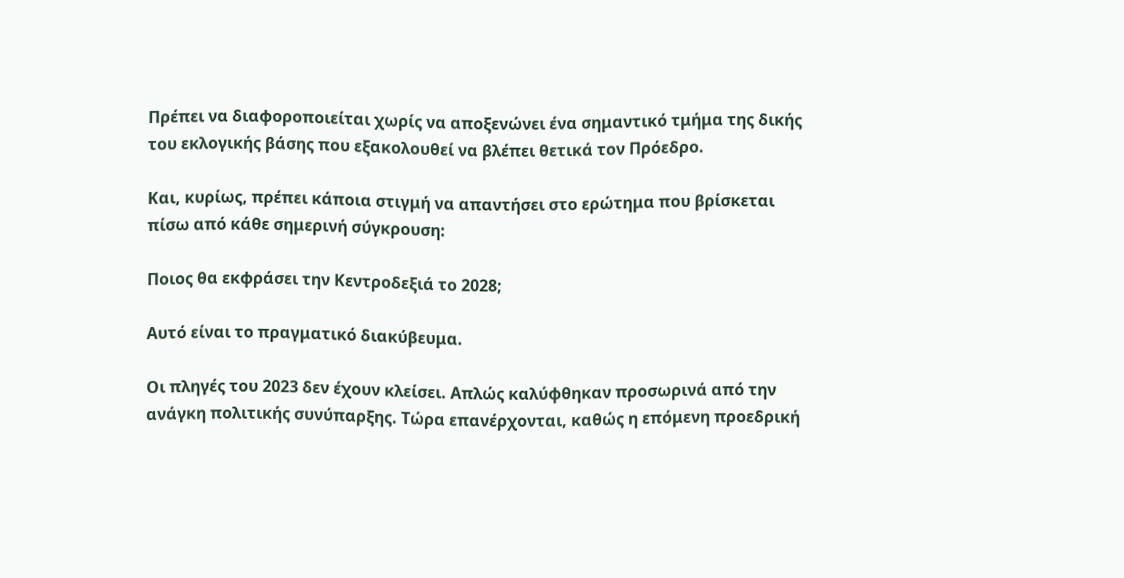Πρέπει να διαφοροποιείται χωρίς να αποξενώνει ένα σημαντικό τμήμα της δικής του εκλογικής βάσης που εξακολουθεί να βλέπει θετικά τον Πρόεδρο.

Και, κυρίως, πρέπει κάποια στιγμή να απαντήσει στο ερώτημα που βρίσκεται πίσω από κάθε σημερινή σύγκρουση:

Ποιος θα εκφράσει την Κεντροδεξιά το 2028;

Αυτό είναι το πραγματικό διακύβευμα.

Οι πληγές του 2023 δεν έχουν κλείσει. Απλώς καλύφθηκαν προσωρινά από την ανάγκη πολιτικής συνύπαρξης. Τώρα επανέρχονται, καθώς η επόμενη προεδρική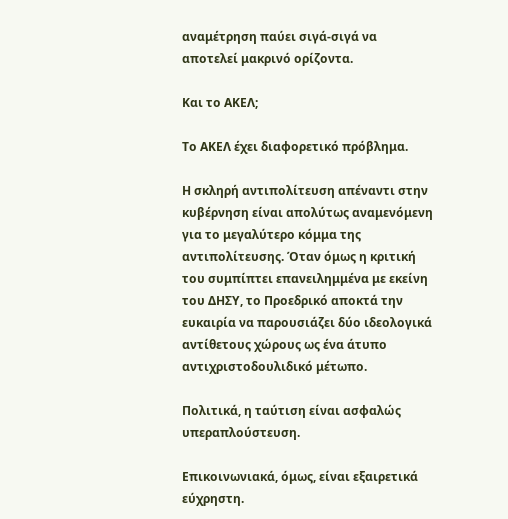αναμέτρηση παύει σιγά-σιγά να αποτελεί μακρινό ορίζοντα.

Και το ΑΚΕΛ;

Το ΑΚΕΛ έχει διαφορετικό πρόβλημα.

Η σκληρή αντιπολίτευση απέναντι στην κυβέρνηση είναι απολύτως αναμενόμενη για το μεγαλύτερο κόμμα της αντιπολίτευσης. Όταν όμως η κριτική του συμπίπτει επανειλημμένα με εκείνη του ΔΗΣΥ, το Προεδρικό αποκτά την ευκαιρία να παρουσιάζει δύο ιδεολογικά αντίθετους χώρους ως ένα άτυπο αντιχριστοδουλιδικό μέτωπο.

Πολιτικά, η ταύτιση είναι ασφαλώς υπεραπλούστευση.

Επικοινωνιακά, όμως, είναι εξαιρετικά εύχρηστη.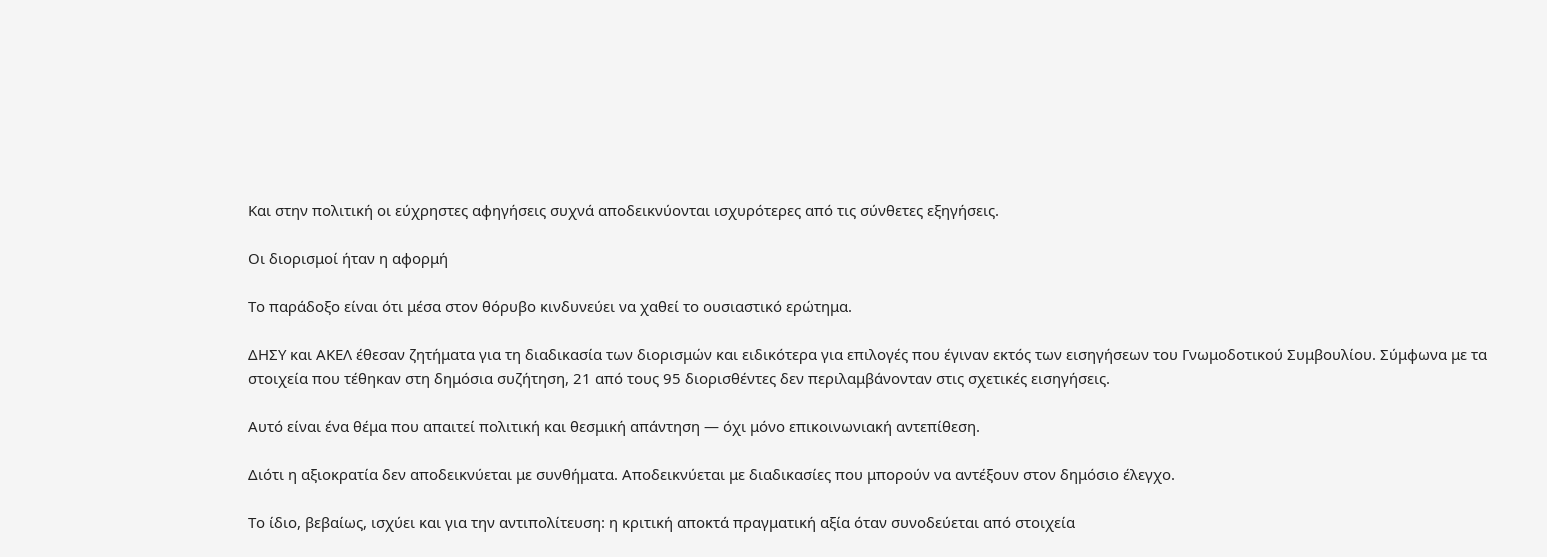Και στην πολιτική οι εύχρηστες αφηγήσεις συχνά αποδεικνύονται ισχυρότερες από τις σύνθετες εξηγήσεις.

Οι διορισμοί ήταν η αφορμή

Το παράδοξο είναι ότι μέσα στον θόρυβο κινδυνεύει να χαθεί το ουσιαστικό ερώτημα.

ΔΗΣΥ και ΑΚΕΛ έθεσαν ζητήματα για τη διαδικασία των διορισμών και ειδικότερα για επιλογές που έγιναν εκτός των εισηγήσεων του Γνωμοδοτικού Συμβουλίου. Σύμφωνα με τα στοιχεία που τέθηκαν στη δημόσια συζήτηση, 21 από τους 95 διορισθέντες δεν περιλαμβάνονταν στις σχετικές εισηγήσεις.

Αυτό είναι ένα θέμα που απαιτεί πολιτική και θεσμική απάντηση — όχι μόνο επικοινωνιακή αντεπίθεση.

Διότι η αξιοκρατία δεν αποδεικνύεται με συνθήματα. Αποδεικνύεται με διαδικασίες που μπορούν να αντέξουν στον δημόσιο έλεγχο.

Το ίδιο, βεβαίως, ισχύει και για την αντιπολίτευση: η κριτική αποκτά πραγματική αξία όταν συνοδεύεται από στοιχεία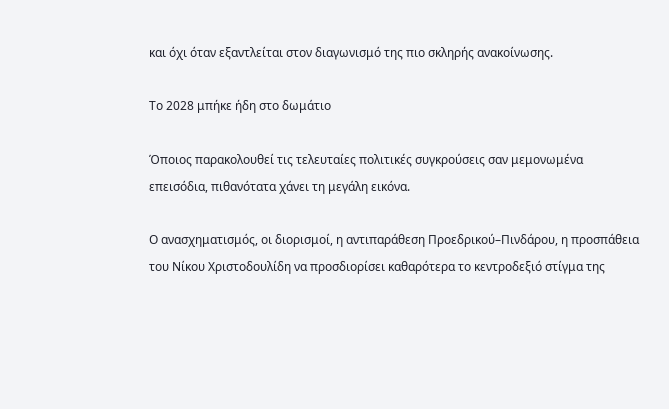και όχι όταν εξαντλείται στον διαγωνισμό της πιο σκληρής ανακοίνωσης.

Το 2028 μπήκε ήδη στο δωμάτιο

Όποιος παρακολουθεί τις τελευταίες πολιτικές συγκρούσεις σαν μεμονωμένα επεισόδια, πιθανότατα χάνει τη μεγάλη εικόνα.

Ο ανασχηματισμός, οι διορισμοί, η αντιπαράθεση Προεδρικού–Πινδάρου, η προσπάθεια του Νίκου Χριστοδουλίδη να προσδιορίσει καθαρότερα το κεντροδεξιό στίγμα της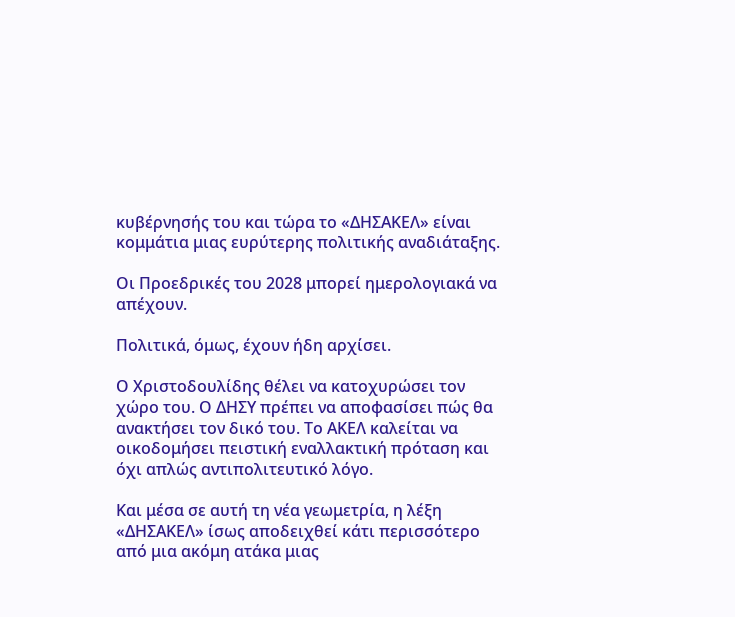κυβέρνησής του και τώρα το «ΔΗΣΑΚΕΛ» είναι κομμάτια μιας ευρύτερης πολιτικής αναδιάταξης.

Οι Προεδρικές του 2028 μπορεί ημερολογιακά να απέχουν.

Πολιτικά, όμως, έχουν ήδη αρχίσει.

Ο Χριστοδουλίδης θέλει να κατοχυρώσει τον χώρο του. Ο ΔΗΣΥ πρέπει να αποφασίσει πώς θα ανακτήσει τον δικό του. Το ΑΚΕΛ καλείται να οικοδομήσει πειστική εναλλακτική πρόταση και όχι απλώς αντιπολιτευτικό λόγο.

Και μέσα σε αυτή τη νέα γεωμετρία, η λέξη «ΔΗΣΑΚΕΛ» ίσως αποδειχθεί κάτι περισσότερο από μια ακόμη ατάκα μιας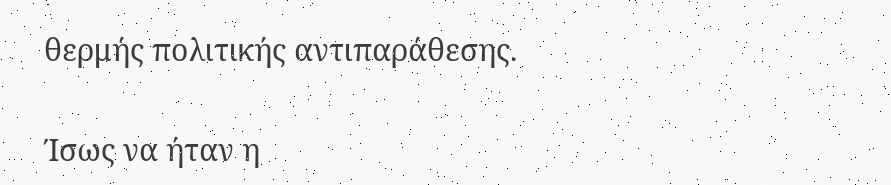θερμής πολιτικής αντιπαράθεσης.

Ίσως να ήταν η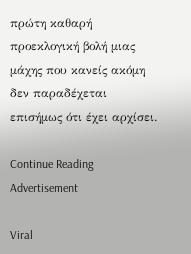πρώτη καθαρή προεκλογική βολή μιας μάχης που κανείς ακόμη δεν παραδέχεται επισήμως ότι έχει αρχίσει.

Continue Reading
Advertisement

Viral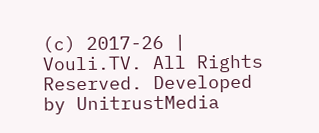(c) 2017-26 | Vouli.TV. All Rights Reserved. Developed by UnitrustMedia